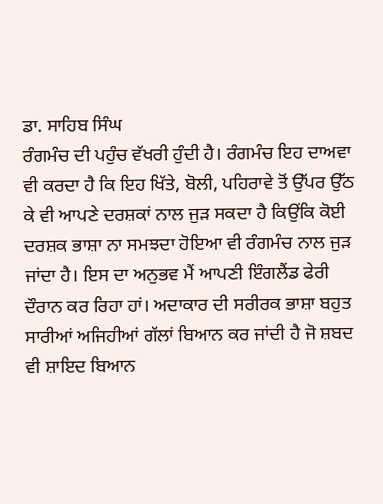ਡਾ. ਸਾਹਿਬ ਸਿੰਘ
ਰੰਗਮੰਚ ਦੀ ਪਹੁੰਚ ਵੱਖਰੀ ਹੁੰਦੀ ਹੈ। ਰੰਗਮੰਚ ਇਹ ਦਾਅਵਾ ਵੀ ਕਰਦਾ ਹੈ ਕਿ ਇਹ ਖਿੱਤੇ, ਬੋਲੀ, ਪਹਿਰਾਵੇ ਤੋਂ ਉੱਪਰ ਉੱਠ ਕੇ ਵੀ ਆਪਣੇ ਦਰਸ਼ਕਾਂ ਨਾਲ ਜੁੜ ਸਕਦਾ ਹੈ ਕਿਉਂਕਿ ਕੋਈ ਦਰਸ਼ਕ ਭਾਸ਼ਾ ਨਾ ਸਮਝਦਾ ਹੋਇਆ ਵੀ ਰੰਗਮੰਚ ਨਾਲ ਜੁੜ ਜਾਂਦਾ ਹੈ। ਇਸ ਦਾ ਅਨੁਭਵ ਮੈਂ ਆਪਣੀ ਇੰਗਲੈਂਡ ਫੇਰੀ ਦੌਰਾਨ ਕਰ ਰਿਹਾ ਹਾਂ। ਅਦਾਕਾਰ ਦੀ ਸਰੀਰਕ ਭਾਸ਼ਾ ਬਹੁਤ ਸਾਰੀਆਂ ਅਜਿਹੀਆਂ ਗੱਲਾਂ ਬਿਆਨ ਕਰ ਜਾਂਦੀ ਹੈ ਜੋ ਸ਼ਬਦ ਵੀ ਸ਼ਾਇਦ ਬਿਆਨ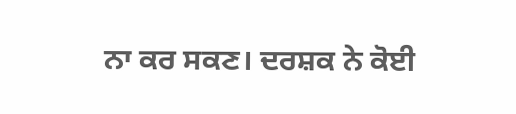ਨਾ ਕਰ ਸਕਣ। ਦਰਸ਼ਕ ਨੇ ਕੋਈ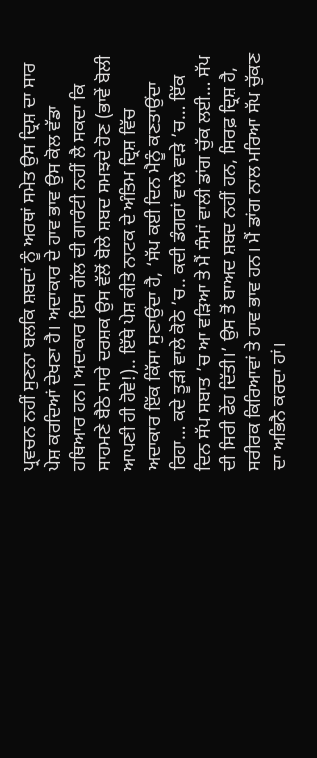ਪ੍ਰਵਚਨ ਨਹੀਂ ਸੁਣਨਾ ਬਲਕਿ ਸ਼ਬਦਾਂ ਨੂੰ ਅਰਥਾਂ ਸਮੇਤ ਉਸ ਦ੍ਰਿਸ਼ ਦਾ ਸਾਰ ਪੇਸ਼ ਕਰਦਿਆਂ ਦੇਖਣਾ ਹੈ। ਅਦਾਕਾਰ ਦੇ ਹਾਵ ਭਾਵ ਉਸ ਕੋਲ ਵੱਡਾ ਹਥਿਆਰ ਹਨ। ਅਦਾਕਾਰ ਇਸ ਗੱਲ ਦੀ ਗਾਰੰਟੀ ਨਹੀਂ ਲੈ ਸਕਦਾ ਕਿ ਸਾਹਮਣੇ ਬੈਠੇ ਸਾਰੇ ਦਰਸ਼ਕ ਉਸ ਵੱਲੋਂ ਬੋਲੇ ਸ਼ਬਦ ਸਮਝਦੇ ਹੋਣ (ਭਾਵੇਂ ਬੋਲੀ ਆਪਣੀ ਹੀ ਹੋਵੇ!).. ਇੱਥੇ ਪੇਸ਼ ਕੀਤੇ ਨਾਟਕ ਦੇ ਅੰਤਿਮ ਦ੍ਰਿਸ਼ ਵਿੱਚ ਅਦਾਕਾਰ ਇੱਕ ਕਿੱਸਾ ਸੁਣਾਉਂਦਾ ਹੈ, ‘ਸੱਪ ਕਈ ਦਿਨ ਮੈਨੂੰ ਕਣਤਾਉਂਦਾ ਰਿਹਾ… ਕਦੇ ਤੂੜੀ ਵਾਲੇ ਕੋਠੇ ’ਚ.. ਕਦੀ ਡੰਗਰਾਂ ਵਾਲੇ ਵਾੜੇ ’ਚ… ਇੱਕ ਦਿਨ ਸੱਪ ਸਬਾਤ ’ਚ ਆ ਵੜਿਆ ਤੇ ਮੈਂ ਸੰਮਾਂ ਵਾਲੀ ਡਾਂਗ ਚੁੱਕ ਲਈ… ਸੱਪ ਦੀ ਸਿਰੀ ਫੇਂਹ ਦਿੱਤੀ।’ ਉਸ ਤੋਂ ਬਾਅਦ ਸ਼ਬਦ ਨਹੀਂ ਹਨ, ਸਿਰਫ਼ ਦ੍ਰਿਸ਼ ਹੈ, ਸਰੀਰਕ ਕਿਰਿਆਵਾਂ ਤੇ ਹਾਵ ਭਾਵ ਹਨ। ਮੈਂ ਡਾਂਗ ਨਾਲ ਮਰਿਆ ਸੱਪ ਚੁੱਕਣ ਦਾ ਅਭਿਨੈ ਕਰਦਾ ਹਾਂ।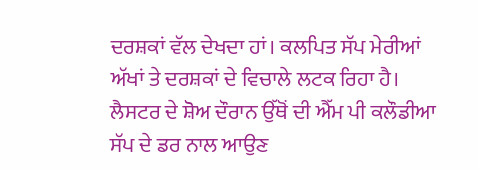ਦਰਸ਼ਕਾਂ ਵੱਲ ਦੇਖਦਾ ਹਾਂ। ਕਲਪਿਤ ਸੱਪ ਮੇਰੀਆਂ ਅੱਖਾਂ ਤੇ ਦਰਸ਼ਕਾਂ ਦੇ ਵਿਚਾਲੇ ਲਟਕ ਰਿਹਾ ਹੈ। ਲੈਸਟਰ ਦੇ ਸ਼ੋਅ ਦੌਰਾਨ ਉੱਥੋਂ ਦੀ ਐੱਮ ਪੀ ਕਲੌਡੀਆ ਸੱਪ ਦੇ ਡਰ ਨਾਲ ਆਉਣ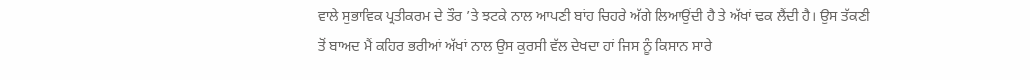ਵਾਲੇ ਸੁਭਾਵਿਕ ਪ੍ਰਤੀਕਰਮ ਦੇ ਤੌਰ ’ਤੇ ਝਟਕੇ ਨਾਲ ਆਪਣੀ ਬਾਂਹ ਚਿਹਰੇ ਅੱਗੇ ਲਿਆਉਂਦੀ ਹੈ ਤੇ ਅੱਖਾਂ ਢਕ ਲੈਂਦੀ ਹੈ। ਉਸ ਤੱਕਣੀ ਤੋਂ ਬਾਅਦ ਮੈਂ ਕਹਿਰ ਭਰੀਆਂ ਅੱਖਾਂ ਨਾਲ ਉਸ ਕੁਰਸੀ ਵੱਲ ਦੇਖਦਾ ਹਾਂ ਜਿਸ ਨੂੰ ਕਿਸਾਨ ਸਾਰੇ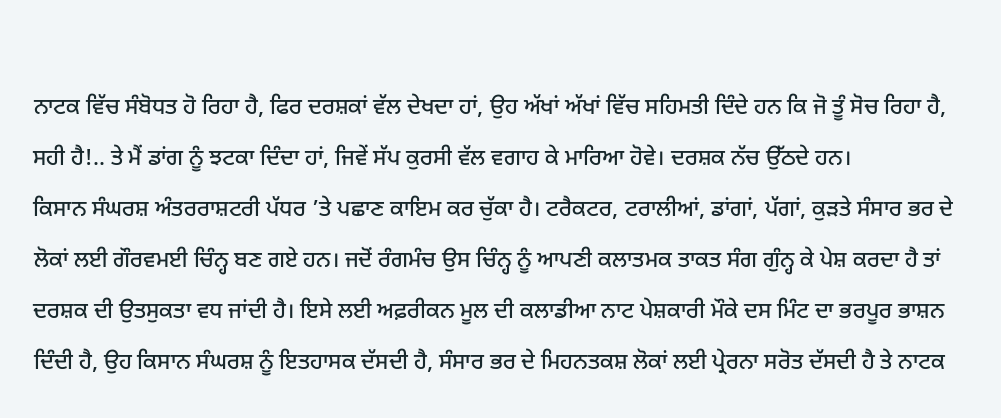ਨਾਟਕ ਵਿੱਚ ਸੰਬੋਧਤ ਹੋ ਰਿਹਾ ਹੈ, ਫਿਰ ਦਰਸ਼ਕਾਂ ਵੱਲ ਦੇਖਦਾ ਹਾਂ, ਉਹ ਅੱਖਾਂ ਅੱਖਾਂ ਵਿੱਚ ਸਹਿਮਤੀ ਦਿੰਦੇ ਹਨ ਕਿ ਜੋ ਤੂੰ ਸੋਚ ਰਿਹਾ ਹੈ, ਸਹੀ ਹੈ!.. ਤੇ ਮੈਂ ਡਾਂਗ ਨੂੰ ਝਟਕਾ ਦਿੰਦਾ ਹਾਂ, ਜਿਵੇਂ ਸੱਪ ਕੁਰਸੀ ਵੱਲ ਵਗਾਹ ਕੇ ਮਾਰਿਆ ਹੋਵੇ। ਦਰਸ਼ਕ ਨੱਚ ਉੱਠਦੇ ਹਨ।
ਕਿਸਾਨ ਸੰਘਰਸ਼ ਅੰਤਰਰਾਸ਼ਟਰੀ ਪੱਧਰ ’ਤੇ ਪਛਾਣ ਕਾਇਮ ਕਰ ਚੁੱਕਾ ਹੈ। ਟਰੈਕਟਰ, ਟਰਾਲੀਆਂ, ਡਾਂਗਾਂ, ਪੱਗਾਂ, ਕੁੜਤੇ ਸੰਸਾਰ ਭਰ ਦੇ ਲੋਕਾਂ ਲਈ ਗੌਰਵਮਈ ਚਿੰਨ੍ਹ ਬਣ ਗਏ ਹਨ। ਜਦੋਂ ਰੰਗਮੰਚ ਉਸ ਚਿੰਨ੍ਹ ਨੂੰ ਆਪਣੀ ਕਲਾਤਮਕ ਤਾਕਤ ਸੰਗ ਗੁੰਨ੍ਹ ਕੇ ਪੇਸ਼ ਕਰਦਾ ਹੈ ਤਾਂ ਦਰਸ਼ਕ ਦੀ ਉਤਸੁਕਤਾ ਵਧ ਜਾਂਦੀ ਹੈ। ਇਸੇ ਲਈ ਅਫ਼ਰੀਕਨ ਮੂਲ ਦੀ ਕਲਾਡੀਆ ਨਾਟ ਪੇਸ਼ਕਾਰੀ ਮੌਕੇ ਦਸ ਮਿੰਟ ਦਾ ਭਰਪੂਰ ਭਾਸ਼ਨ ਦਿੰਦੀ ਹੈ, ਉਹ ਕਿਸਾਨ ਸੰਘਰਸ਼ ਨੂੰ ਇਤਹਾਸਕ ਦੱਸਦੀ ਹੈ, ਸੰਸਾਰ ਭਰ ਦੇ ਮਿਹਨਤਕਸ਼ ਲੋਕਾਂ ਲਈ ਪ੍ਰੇਰਨਾ ਸਰੋਤ ਦੱਸਦੀ ਹੈ ਤੇ ਨਾਟਕ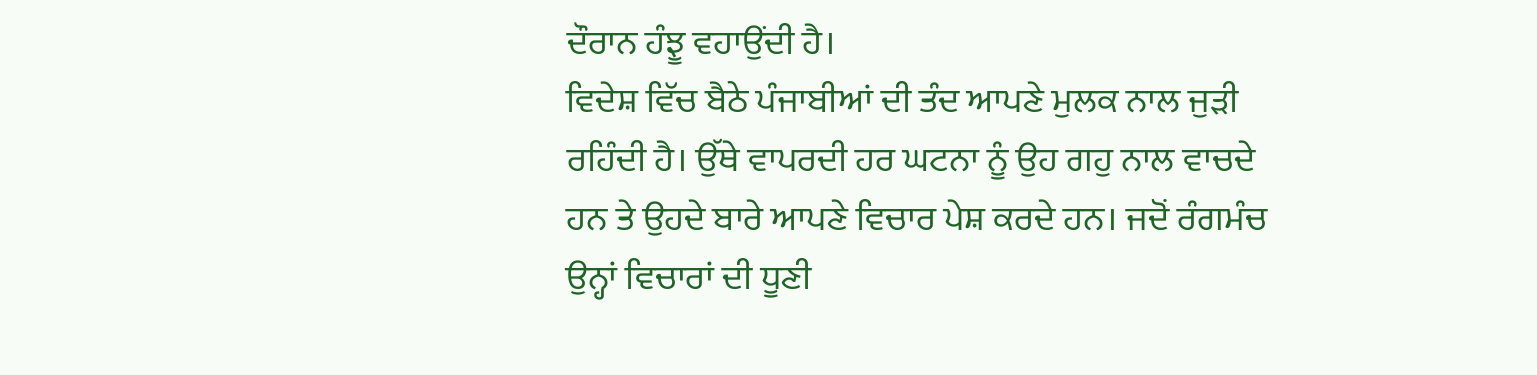ਦੌਰਾਨ ਹੰਝੂ ਵਹਾਉਂਦੀ ਹੈ।
ਵਿਦੇਸ਼ ਵਿੱਚ ਬੈਠੇ ਪੰਜਾਬੀਆਂ ਦੀ ਤੰਦ ਆਪਣੇ ਮੁਲਕ ਨਾਲ ਜੁੜੀ ਰਹਿੰਦੀ ਹੈ। ਉੱਥੇ ਵਾਪਰਦੀ ਹਰ ਘਟਨਾ ਨੂੰ ਉਹ ਗਹੁ ਨਾਲ ਵਾਚਦੇ ਹਨ ਤੇ ਉਹਦੇ ਬਾਰੇ ਆਪਣੇ ਵਿਚਾਰ ਪੇਸ਼ ਕਰਦੇ ਹਨ। ਜਦੋਂ ਰੰਗਮੰਚ ਉਨ੍ਹਾਂ ਵਿਚਾਰਾਂ ਦੀ ਧੂਣੀ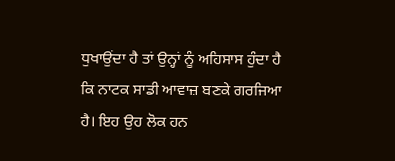ਧੁਖਾਉਂਦਾ ਹੈ ਤਾਂ ਉਨ੍ਹਾਂ ਨੂੰ ਅਹਿਸਾਸ ਹੁੰਦਾ ਹੈ ਕਿ ਨਾਟਕ ਸਾਡੀ ਆਵਾਜ਼ ਬਣਕੇ ਗਰਜਿਆ ਹੈ। ਇਹ ਉਹ ਲੋਕ ਹਨ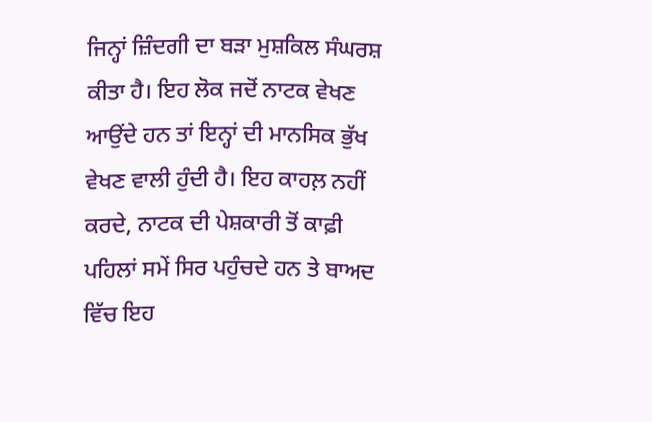ਜਿਨ੍ਹਾਂ ਜ਼ਿੰਦਗੀ ਦਾ ਬੜਾ ਮੁਸ਼ਕਿਲ ਸੰਘਰਸ਼ ਕੀਤਾ ਹੈ। ਇਹ ਲੋਕ ਜਦੋਂ ਨਾਟਕ ਵੇਖਣ ਆਉਂਦੇ ਹਨ ਤਾਂ ਇਨ੍ਹਾਂ ਦੀ ਮਾਨਸਿਕ ਭੁੱਖ ਵੇਖਣ ਵਾਲੀ ਹੁੰਦੀ ਹੈ। ਇਹ ਕਾਹਲ਼ ਨਹੀਂ ਕਰਦੇ, ਨਾਟਕ ਦੀ ਪੇਸ਼ਕਾਰੀ ਤੋਂ ਕਾਫ਼ੀ ਪਹਿਲਾਂ ਸਮੇਂ ਸਿਰ ਪਹੁੰਚਦੇ ਹਨ ਤੇ ਬਾਅਦ ਵਿੱਚ ਇਹ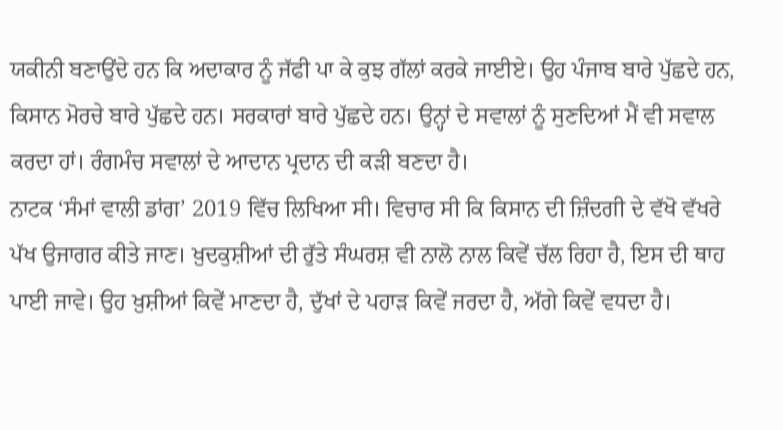ਯਕੀਨੀ ਬਣਾਉਂਦੇ ਹਨ ਕਿ ਅਦਾਕਾਰ ਨੂੰ ਜੱਫੀ ਪਾ ਕੇ ਕੁਝ ਗੱਲਾਂ ਕਰਕੇ ਜਾਈਏ। ਉਹ ਪੰਜਾਬ ਬਾਰੇ ਪੁੱਛਦੇ ਹਨ, ਕਿਸਾਨ ਮੋਰਚੇ ਬਾਰੇ ਪੁੱਛਦੇ ਹਨ। ਸਰਕਾਰਾਂ ਬਾਰੇ ਪੁੱਛਦੇ ਹਨ। ਉਨ੍ਹਾਂ ਦੇ ਸਵਾਲਾਂ ਨੂੰ ਸੁਣਦਿਆਂ ਮੈਂ ਵੀ ਸਵਾਲ ਕਰਦਾ ਹਾਂ। ਰੰਗਮੰਚ ਸਵਾਲਾਂ ਦੇ ਆਦਾਨ ਪ੍ਰਦਾਨ ਦੀ ਕੜੀ ਬਣਦਾ ਹੈ।
ਨਾਟਕ ‘ਸੰਮਾਂ ਵਾਲੀ ਡਾਂਗ’ 2019 ਵਿੱਚ ਲਿਖਿਆ ਸੀ। ਵਿਚਾਰ ਸੀ ਕਿ ਕਿਸਾਨ ਦੀ ਜ਼ਿੰਦਗੀ ਦੇ ਵੱਖੋ ਵੱਖਰੇ ਪੱਖ ਉਜਾਗਰ ਕੀਤੇ ਜਾਣ। ਖ਼ੁਦਕੁਸ਼ੀਆਂ ਦੀ ਰੁੱਤੇ ਸੰਘਰਸ਼ ਵੀ ਨਾਲੋ ਨਾਲ ਕਿਵੇਂ ਚੱਲ ਰਿਹਾ ਹੈ, ਇਸ ਦੀ ਥਾਹ ਪਾਈ ਜਾਵੇ। ਉਹ ਖ਼ੁਸ਼ੀਆਂ ਕਿਵੇਂ ਮਾਣਦਾ ਹੈ, ਦੁੱਖਾਂ ਦੇ ਪਹਾੜ ਕਿਵੇਂ ਜਰਦਾ ਹੈ, ਅੱਗੇ ਕਿਵੇਂ ਵਧਦਾ ਹੈ।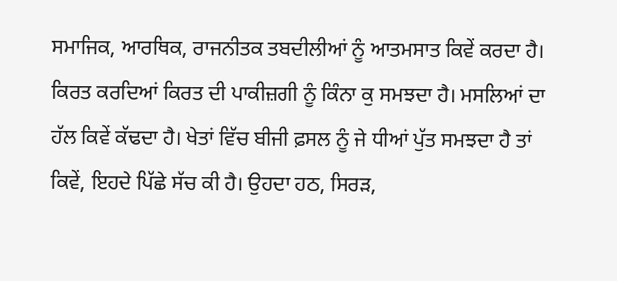ਸਮਾਜਿਕ, ਆਰਥਿਕ, ਰਾਜਨੀਤਕ ਤਬਦੀਲੀਆਂ ਨੂੰ ਆਤਮਸਾਤ ਕਿਵੇਂ ਕਰਦਾ ਹੈ। ਕਿਰਤ ਕਰਦਿਆਂ ਕਿਰਤ ਦੀ ਪਾਕੀਜ਼ਗੀ ਨੂੰ ਕਿੰਨਾ ਕੁ ਸਮਝਦਾ ਹੈ। ਮਸਲਿਆਂ ਦਾ ਹੱਲ ਕਿਵੇਂ ਕੱਢਦਾ ਹੈ। ਖੇਤਾਂ ਵਿੱਚ ਬੀਜੀ ਫ਼ਸਲ ਨੂੰ ਜੇ ਧੀਆਂ ਪੁੱਤ ਸਮਝਦਾ ਹੈ ਤਾਂ ਕਿਵੇਂ, ਇਹਦੇ ਪਿੱਛੇ ਸੱਚ ਕੀ ਹੈ। ਉਹਦਾ ਹਠ, ਸਿਰੜ,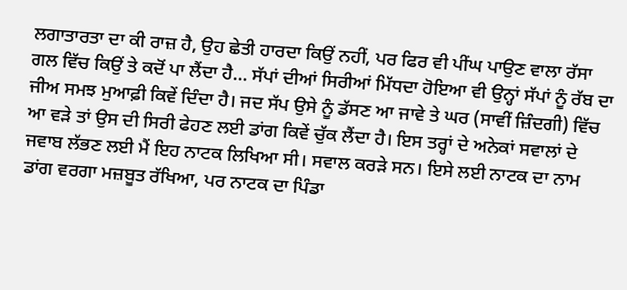ਲਗਾਤਾਰਤਾ ਦਾ ਕੀ ਰਾਜ਼ ਹੈ, ਉਹ ਛੇਤੀ ਹਾਰਦਾ ਕਿਉਂ ਨਹੀਂ, ਪਰ ਫਿਰ ਵੀ ਪੀਂਘ ਪਾਉਣ ਵਾਲਾ ਰੱਸਾ ਗਲ ਵਿੱਚ ਕਿਉਂ ਤੇ ਕਦੋਂ ਪਾ ਲੈਂਦਾ ਹੈ… ਸੱਪਾਂ ਦੀਆਂ ਸਿਰੀਆਂ ਮਿੱਧਦਾ ਹੋਇਆ ਵੀ ਉਨ੍ਹਾਂ ਸੱਪਾਂ ਨੂੰ ਰੱਬ ਦਾ ਜੀਅ ਸਮਝ ਮੁਆਫ਼ੀ ਕਿਵੇਂ ਦਿੰਦਾ ਹੈ। ਜਦ ਸੱਪ ਉਸੇ ਨੂੰ ਡੱਸਣ ਆ ਜਾਵੇ ਤੇ ਘਰ (ਸਾਵੀਂ ਜ਼ਿੰਦਗੀ) ਵਿੱਚ ਆ ਵੜੇ ਤਾਂ ਉਸ ਦੀ ਸਿਰੀ ਫੇਹਣ ਲਈ ਡਾਂਗ ਕਿਵੇਂ ਚੁੱਕ ਲੈਂਦਾ ਹੈ। ਇਸ ਤਰ੍ਹਾਂ ਦੇ ਅਨੇਕਾਂ ਸਵਾਲਾਂ ਦੇ ਜਵਾਬ ਲੱਭਣ ਲਈ ਮੈਂ ਇਹ ਨਾਟਕ ਲਿਖਿਆ ਸੀ। ਸਵਾਲ ਕਰੜੇ ਸਨ। ਇਸੇ ਲਈ ਨਾਟਕ ਦਾ ਨਾਮ ਡਾਂਗ ਵਰਗਾ ਮਜ਼ਬੂਤ ਰੱਖਿਆ, ਪਰ ਨਾਟਕ ਦਾ ਪਿੰਡਾ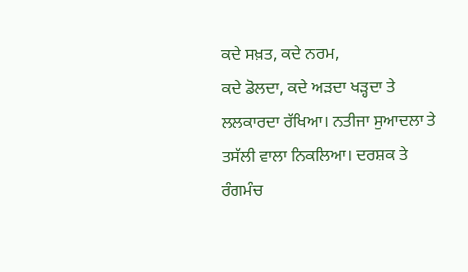ਕਦੇ ਸਖ਼ਤ, ਕਦੇ ਨਰਮ,
ਕਦੇ ਡੋਲਦਾ, ਕਦੇ ਅੜਦਾ ਖੜ੍ਹਦਾ ਤੇ ਲਲਕਾਰਦਾ ਰੱਖਿਆ। ਨਤੀਜਾ ਸੁਆਦਲਾ ਤੇ ਤਸੱਲੀ ਵਾਲਾ ਨਿਕਲਿਆ। ਦਰਸ਼ਕ ਤੇ ਰੰਗਮੰਚ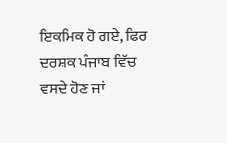ਇਕਮਿਕ ਹੋ ਗਏ, ਫਿਰ ਦਰਸ਼ਕ ਪੰਜਾਬ ਵਿੱਚ ਵਸਦੇ ਹੋਣ ਜਾਂ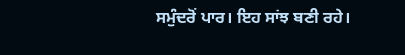ਸਮੁੰਦਰੋਂ ਪਾਰ। ਇਹ ਸਾਂਝ ਬਣੀ ਰਹੇ।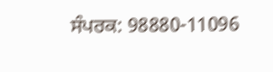ਸੰਪਰਕ: 98880-11096